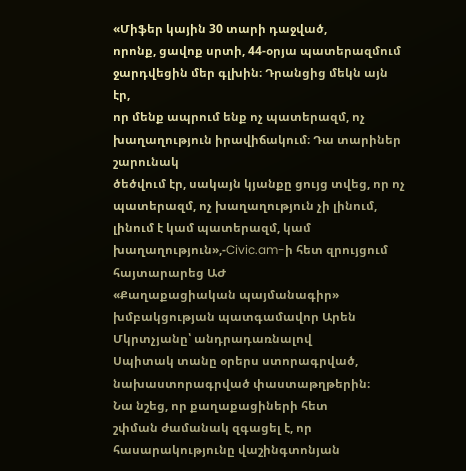«Միֆեր կային 30 տարի դաջված,
որոնք, ցավոք սրտի, 44-օրյա պատերազմում ջարդվեցին մեր գլխին։ Դրանցից մեկն այն էր,
որ մենք ապրում ենք ոչ պատերազմ, ոչ խաղաղություն իրավիճակում։ Դա տարիներ շարունակ
ծեծվում էր, սակայն կյանքը ցույց տվեց, որ ոչ պատերազմ, ոչ խաղաղություն չի լինում,
լինում է կամ պատերազմ, կամ խաղաղություն»,-Civic.am-ի հետ զրույցում հայտարարեց ԱԺ
«Քաղաքացիական պայմանագիր» խմբակցության պատգամավոր Արեն Մկրտչյանը՝ անդրադառնալով
Սպիտակ տանը օրերս ստորագրված, նախաստորագրված փաստաթղթերին։
Նա նշեց, որ քաղաքացիների հետ
շփման ժամանակ զգացել է, որ հասարակությունը վաշինգտոնյան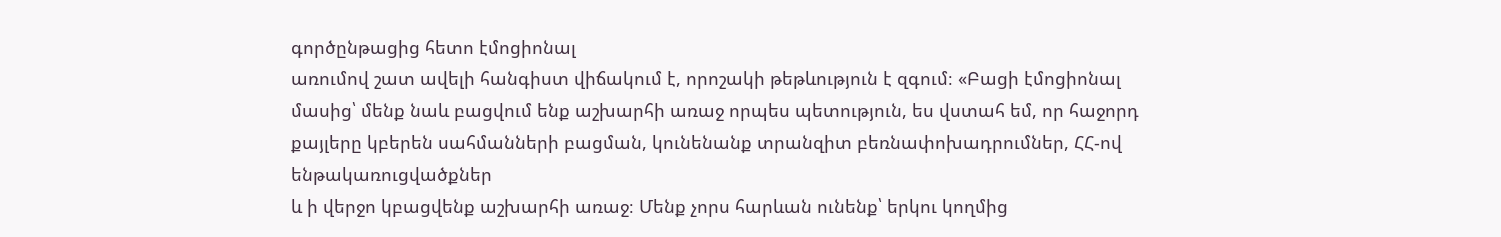գործընթացից հետո էմոցիոնալ
առումով շատ ավելի հանգիստ վիճակում է, որոշակի թեթևություն է զգում։ «Բացի էմոցիոնալ
մասից՝ մենք նաև բացվում ենք աշխարհի առաջ որպես պետություն, ես վստահ եմ, որ հաջորդ
քայլերը կբերեն սահմանների բացման, կունենանք տրանզիտ բեռնափոխադրումներ, ՀՀ-ով ենթակառուցվածքներ
և ի վերջո կբացվենք աշխարհի առաջ։ Մենք չորս հարևան ունենք՝ երկու կողմից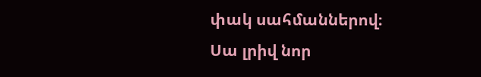փակ սահմաններով։
Սա լրիվ նոր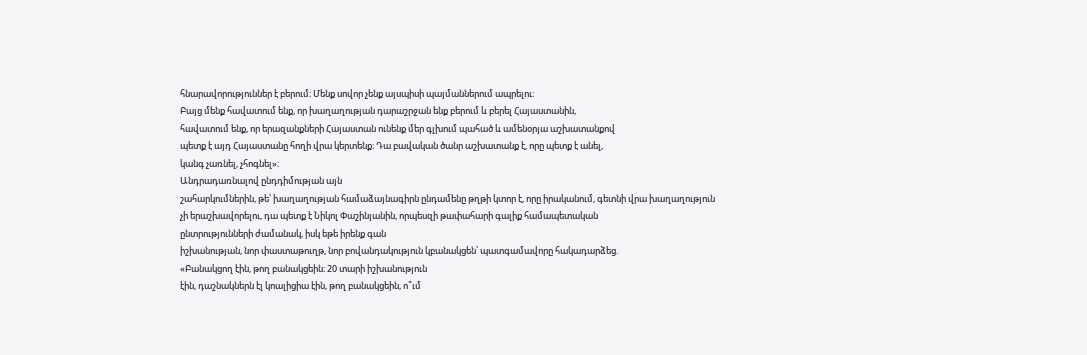հնարավորություններ է բերում։ Մենք սովոր չենք այսպիսի պայմաններում ապրելու։
Բայց մենք հավատում ենք, որ խաղաղության դարաշրջան ենք բերում և բերել Հայաստանին,
հավատում ենք, որ երազանքների Հայաստան ունենք մեր գլխում պահած և ամենօրյա աշխատանքով
պետք է այդ Հայաստանը հողի վրա կերտենք։ Դա բավական ծանր աշխատանք է, որը պետք է անել,
կանգ չառնել, չհոգնել»։
Անդրադառնալով ընդդիմության այն
շահարկումներին, թե՝ խաղաղության համաձայնագիրն ընդամենը թղթի կտոր է, որը իրականում, գետնի վրա խաղաղություն
չի երաշխավորելու, դա պետք է Նիկոլ Փաշինյանին, որպեսզի թափահարի գալիք համապետական
ընտրությունների ժամանակ, իսկ եթե իրենք գան
իշխանության, նոր փաստաթուղթ, նոր բովանդակություն կբանակցեն՝ պատգամավորը հակադարձեց.
«Բանակցող էին, թող բանակցեին։ 20 տարի իշխանություն
էին, դաշնակներն էլ կոալիցիա էին, թող բանակցեին, ո՞ւմ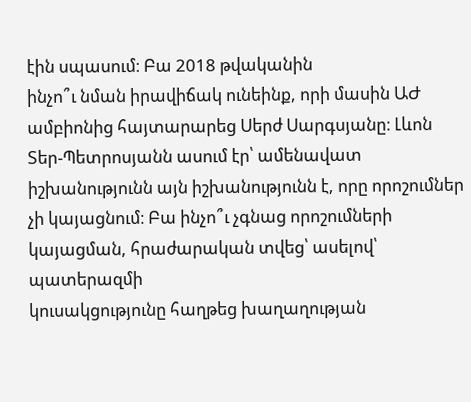էին սպասում։ Բա 2018 թվականին
ինչո՞ւ նման իրավիճակ ունեինք, որի մասին ԱԺ ամբիոնից հայտարարեց Սերժ Սարգսյանը։ Լևոն
Տեր-Պետրոսյանն ասում էր՝ ամենավատ իշխանությունն այն իշխանությունն է, որը որոշումներ
չի կայացնում։ Բա ինչո՞ւ չգնաց որոշումների կայացման, հրաժարական տվեց՝ ասելով՝ պատերազմի
կուսակցությունը հաղթեց խաղաղության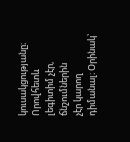կուսակցությանը։ Որովհետև լեգիտիմ չէր, ճնշումներին
չէր կարող դիմանալ։ Օրինակ՝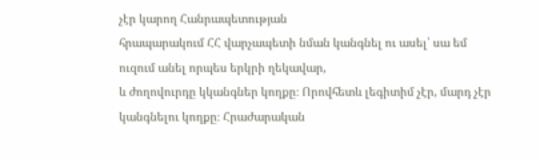չէր կարող Հանրապետության
հրապարակում ՀՀ վարչապետի նման կանգնել ու ասել՝ սա եմ ուզում անել որպես երկրի ղեկավար,
և ժողովուրդը կկանգներ կողքը։ Որովհետև լեգիտիմ չէր, մարդ չէր կանգնելու կողքը։ Հրաժարական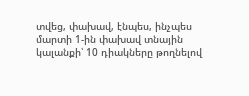տվեց, փախավ, էնպես, ինչպես մարտի 1-ին փախավ տնային կալանքի՝ 10 դիակները թողնելով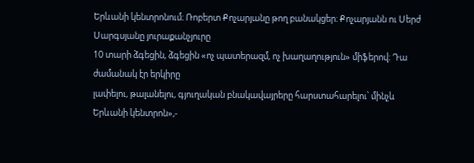Երևանի կենտրոնում։ Ռոբերտ Քոչարյանը թող բանակցեր։ Քոչարյանն ու Սերժ Սարգսյանը յուրաքանչյուրը
10 տարի ձգեցին, ձգեցին «ոչ պատերազմ, ոչ խաղաղություն» միֆերով։ Դա ժամանակ էր երկիրը
լափելու, թալանելու, գյուղական բնակավայրերը հարստահարելու՝ մինչև Երևանի կենտրոն»,-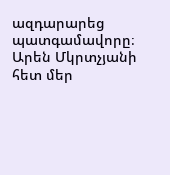ազդարարեց պատգամավորը։
Արեն Մկրտչյանի հետ մեր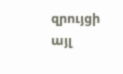զրույցի այլ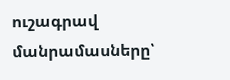ուշագրավ մանրամասները՝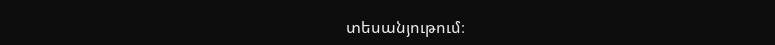տեսանյութում։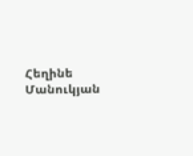Հեղինե Մանուկյան